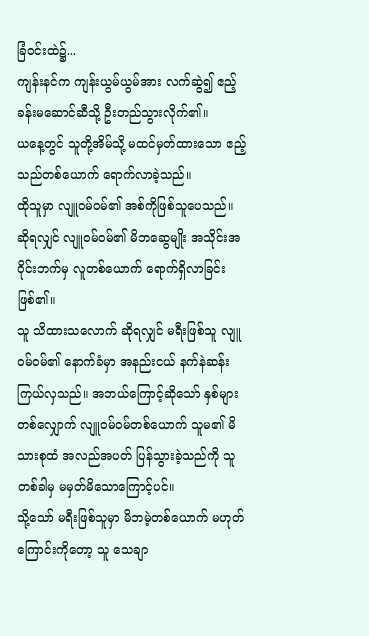ခြံဝင်းထဲ၌...
ကျန်းနင်က ကျန်းယွမ်ယွမ်အား လက်ဆွဲ၍ ဧည့်ခန်းမဆောင်ဆီသို့ ဦးတည်သွားလိုက်၏။
ယနေ့တွင် သူတို့အိမ်သို့ မထင်မှတ်ထားသော ဧည့်သည်တစ်ယောက် ရောက်လာခဲ့သည်။
ထိုသူမှာ လျူဝမ်ဝမ်၏ အစ်ကိုဖြစ်သူပေသည်။
ဆိုရလျှင် လျူဝမ်ဝမ်၏ မိဘဆွေမျိုး အသိုင်းအဝိုင်းဘက်မှ လူတစ်ယောက် ရောက်ရှိလာခြင်း ဖြစ်၏။
သူ သိထားသလောက် ဆိုရလျှင် မရီးဖြစ်သူ လျူဝမ်ဝမ်၏ နောက်ခံမှာ အနည်းငယ် နက်နဲဆန်းကြယ်လှသည်။ အဘယ်ကြောင့်ဆိုသော် နှစ်များတစ်လျှောက် လျူဝမ်ဝမ်တစ်ယောက် သူမ၏ မိသားစုထံ အလည်အပတ် ပြန်သွားခဲ့သည်ကို သူ တစ်ခါမှ မမှတ်မိသောကြောင့်ပင်။
သို့သော် မရီးဖြစ်သူမှာ မိဘမဲ့တစ်ယောက် မဟုတ်ကြောင်းကိုတော့ သူ သေချာ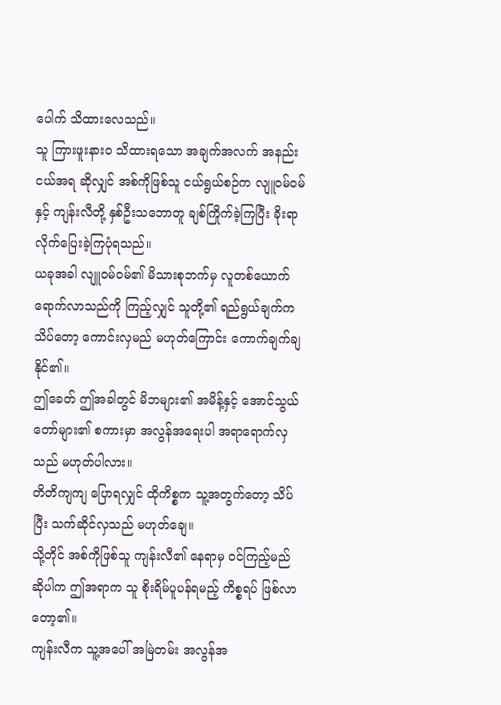ပေါက် သိထားလေသည်။
သူ ကြားဖူးနားဝ သိထားရသော အချက်အလက် အနည်းငယ်အရ ဆိုလျှင် အစ်ကိုဖြစ်သူ ငယ်ရွယ်စဉ်က လျူဝမ်ဝမ်နှင့် ကျန်းလီတို့ နှစ်ဦးသဘောတူ ချစ်ကြိုက်ခဲ့ကြပြီး ခိုးရာလိုက်ပြေးခဲ့ကြပုံရသည်။
ယခုအခါ လျူဝမ်ဝမ်၏ မိသားစုဘက်မှ လူတစ်ယောက် ရောက်လာသည်ကို ကြည့်လျှင် သူတို့၏ ရည်ရွယ်ချက်က သိပ်တော့ ကောင်းလှမည် မဟုတ်ကြောင်း ကောက်ချက်ချနိုင်၏။
ဤခေတ် ဤအခါတွင် မိဘများ၏ အမိန့်နှင့် အောင်သွယ်တော်များ၏ စကားမှာ အလွန်အရေးပါ အရာရောက်လှသည် မဟုတ်ပါလား။
တိတိကျကျ ပြောရလျှင် ထိုကိစ္စက သူ့အတွက်တော့ သိပ်ပြီး သက်ဆိုင်လှသည် မဟုတ်ချေ။
သို့တိုင် အစ်ကိုဖြစ်သူ ကျန်းလီ၏ နေရာမှ ဝင်ကြည့်မည် ဆိုပါက ဤအရာက သူ စိုးရိမ်ပူပန်ရမည့် ကိစ္စရပ် ဖြစ်လာတော့၏။
ကျန်းလီက သူ့အပေါ် အမြဲတမ်း အလွန်အ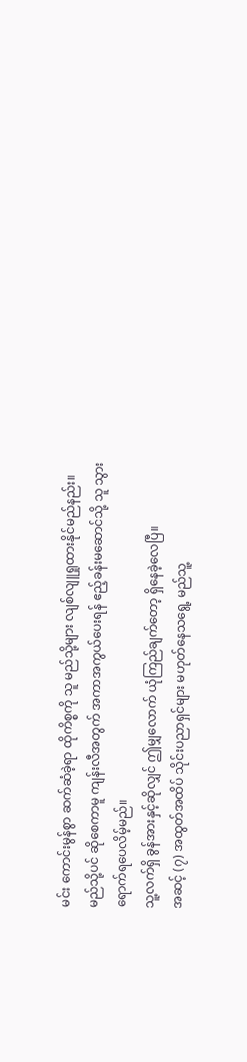မင်း ကောင်းမွန်စွာ ဆက်ဆံခဲ့ရာ ထိုကိစ္စကို သူ မည်သို့များ လျစ်လျူရှုထားနိုင်မည်နည်း။
မည်သို့ပင် ဆိုစေကာမူ ကျန်းလီအတွက် အကာအကွယ်ပေးရန် ဧည့်ခန်းမဆောင်သို့ သူ သွားရောက်ရပေလိမ့်မည်။
သူ့လက်ရှိ ခွန်အားနှင့်ဆိုလျှင် ဤမျှလောက် ယုံကြည်ချက်တော့ ရှိနေခဲ့လေပြီ။
အဆင့် (၇) အထွတ်အထိပ် သိုင်းပညာရှင်များ မဟုတ်နေသရွေ့ မည်သူ့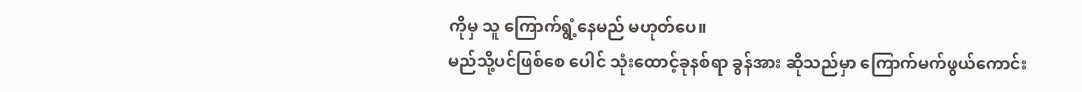ကိုမှ သူ ကြောက်ရွံ့နေမည် မဟုတ်ပေ။
မည်သို့ပင်ဖြစ်စေ ပေါင် သုံးထောင့်ခုနစ်ရာ ခွန်အား ဆိုသည်မှာ ကြောက်မက်ဖွယ်ကောင်း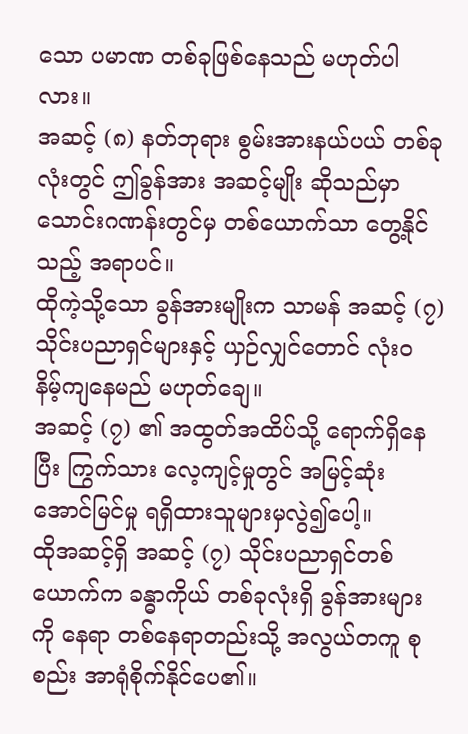သော ပမာဏ တစ်ခုဖြစ်နေသည် မဟုတ်ပါလား။
အဆင့် (၈) နတ်ဘုရား စွမ်းအားနယ်ပယ် တစ်ခုလုံးတွင် ဤခွန်အား အဆင့်မျိုး ဆိုသည်မှာ သောင်းဂဏန်းတွင်မှ တစ်ယောက်သာ တွေ့နိုင်သည့် အရာပင်။
ထိုကဲ့သို့သော ခွန်အားမျိုးက သာမန် အဆင့် (၇) သိုင်းပညာရှင်များနှင့် ယှဉ်လျှင်တောင် လုံးဝ နိမ့်ကျနေမည် မဟုတ်ချေ။
အဆင့် (၇) ၏ အထွတ်အထိပ်သို့ ရောက်ရှိနေပြီး ကြွက်သား လေ့ကျင့်မှုတွင် အမြင့်ဆုံး အောင်မြင်မှု ရရှိထားသူများမှလွဲ၍ပေါ့။
ထိုအဆင့်ရှိ အဆင့် (၇) သိုင်းပညာရှင်တစ်ယောက်က ခန္ဓာကိုယ် တစ်ခုလုံးရှိ ခွန်အားများကို နေရာ တစ်နေရာတည်းသို့ အလွယ်တကူ စုစည်း အာရုံစိုက်နိုင်ပေ၏။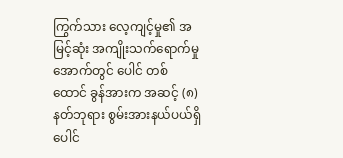ကြွက်သား လေ့ကျင့်မှု၏ အမြင့်ဆုံး အကျိုးသက်ရောက်မှု အောက်တွင် ပေါင် တစ်ထောင် ခွန်အားက အဆင့် (၈) နတ်ဘုရား စွမ်းအားနယ်ပယ်ရှိ ပေါင်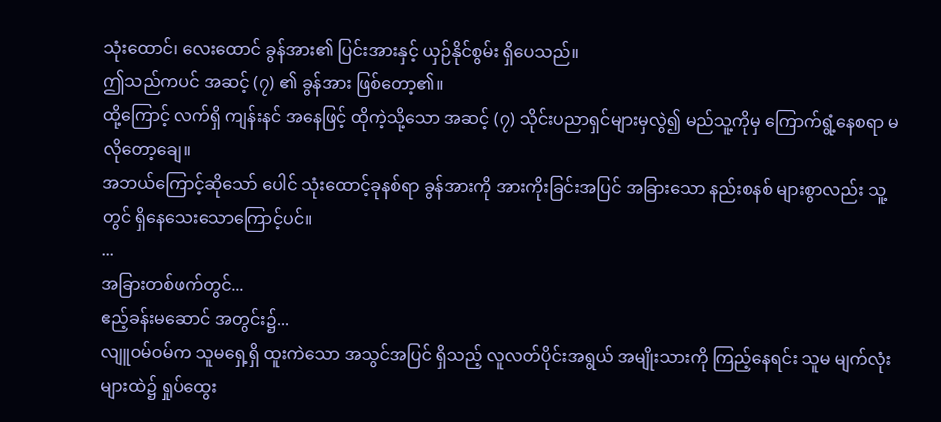သုံးထောင်၊ လေးထောင် ခွန်အား၏ ပြင်းအားနှင့် ယှဉ်နိုင်စွမ်း ရှိပေသည်။
ဤသည်ကပင် အဆင့် (၇) ၏ ခွန်အား ဖြစ်တော့၏။
ထို့ကြောင့် လက်ရှိ ကျန်းနင် အနေဖြင့် ထိုကဲ့သို့သော အဆင့် (၇) သိုင်းပညာရှင်များမှလွဲ၍ မည်သူ့ကိုမှ ကြောက်ရွံ့နေစရာ မလိုတော့ချေ။
အဘယ်ကြောင့်ဆိုသော် ပေါင် သုံးထောင့်ခုနစ်ရာ ခွန်အားကို အားကိုးခြင်းအပြင် အခြားသော နည်းစနစ် များစွာလည်း သူ့တွင် ရှိနေသေးသောကြောင့်ပင်။
...
အခြားတစ်ဖက်တွင်...
ဧည့်ခန်းမဆောင် အတွင်း၌...
လျူဝမ်ဝမ်က သူမရှေ့ရှိ ထူးကဲသော အသွင်အပြင် ရှိသည့် လူလတ်ပိုင်းအရွယ် အမျိုးသားကို ကြည့်နေရင်း သူမ မျက်လုံးများထဲ၌ ရှုပ်ထွေး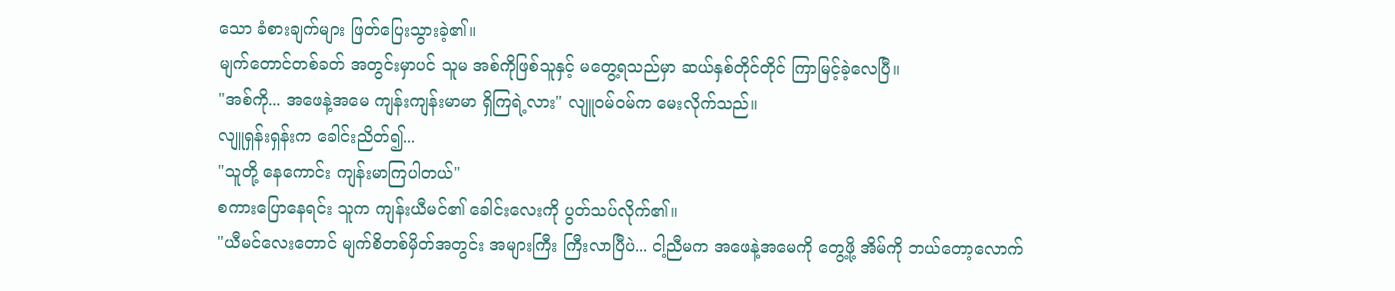သော ခံစားချက်များ ဖြတ်ပြေးသွားခဲ့၏။
မျက်တောင်တစ်ခတ် အတွင်းမှာပင် သူမ အစ်ကိုဖြစ်သူနှင့် မတွေ့ရသည်မှာ ဆယ်နှစ်တိုင်တိုင် ကြာမြင့်ခဲ့လေပြီ။
"အစ်ကို... အဖေနဲ့အမေ ကျန်းကျန်းမာမာ ရှိကြရဲ့လား" လျူဝမ်ဝမ်က မေးလိုက်သည်။
လျူရှန်းရှန်းက ခေါင်းညိတ်၍...
"သူတို့ နေကောင်း ကျန်းမာကြပါတယ်"
စကားပြောနေရင်း သူက ကျန်းယီမင်၏ ခေါင်းလေးကို ပွတ်သပ်လိုက်၏။
"ယီမင်လေးတောင် မျက်စိတစ်မှိတ်အတွင်း အများကြီး ကြီးလာပြီပဲ... ငါ့ညီမက အဖေနဲ့အမေကို တွေ့ဖို့ အိမ်ကို ဘယ်တော့လောက်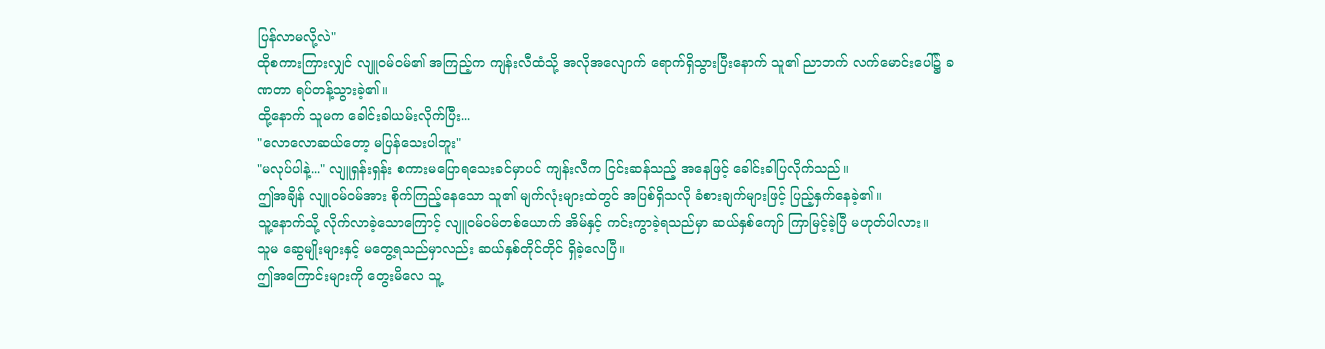ပြန်လာမလို့လဲ"
ထိုစကားကြားလျှင် လျူဝမ်ဝမ်၏ အကြည့်က ကျန်းလီထံသို့ အလိုအလျောက် ရောက်ရှိသွားပြီးနောက် သူ၏ ညာဘက် လက်မောင်းပေါ်၌ ခဏတာ ရပ်တန့်သွားခဲ့၏။
ထို့နောက် သူမက ခေါင်းခါယမ်းလိုက်ပြီး...
"လောလောဆယ်တော့ မပြန်သေးပါဘူး"
"မလုပ်ပါနဲ့..." လျူရှန်းရှန်း စကားမပြောရသေးခင်မှာပင် ကျန်းလီက ငြင်းဆန်သည့် အနေဖြင့် ခေါင်းခါပြလိုက်သည်။
ဤအချိန် လျူဝမ်ဝမ်အား စိုက်ကြည့်နေသော သူ၏ မျက်လုံးများထဲတွင် အပြစ်ရှိသလို ခံစားချက်များဖြင့် ပြည့်နှက်နေခဲ့၏။
သူ့နောက်သို့ လိုက်လာခဲ့သောကြောင့် လျူဝမ်ဝမ်တစ်ယောက် အိမ်နှင့် ကင်းကွာခဲ့ရသည်မှာ ဆယ်နှစ်ကျော် ကြာမြင့်ခဲ့ပြီ မဟုတ်ပါလား။
သူမ ဆွေမျိုးများနှင့် မတွေ့ရသည်မှာလည်း ဆယ်နှစ်တိုင်တိုင် ရှိခဲ့လေပြီ။
ဤအကြောင်းများကို တွေးမိလေ သူ့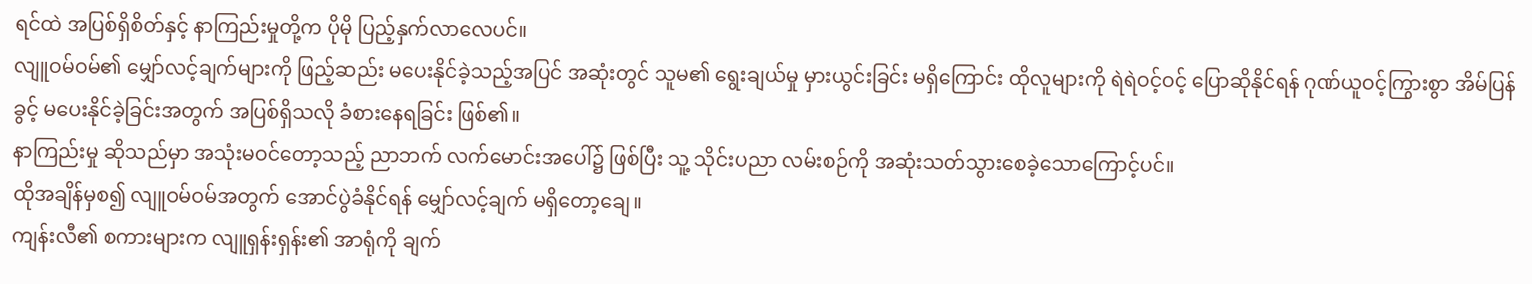ရင်ထဲ အပြစ်ရှိစိတ်နှင့် နာကြည်းမှုတို့က ပိုမို ပြည့်နှက်လာလေပင်။
လျူဝမ်ဝမ်၏ မျှော်လင့်ချက်များကို ဖြည့်ဆည်း မပေးနိုင်ခဲ့သည့်အပြင် အဆုံးတွင် သူမ၏ ရွေးချယ်မှု မှားယွင်းခြင်း မရှိကြောင်း ထိုလူများကို ရဲရဲဝင့်ဝင့် ပြောဆိုနိုင်ရန် ဂုဏ်ယူဝင့်ကြွားစွာ အိမ်ပြန်ခွင့် မပေးနိုင်ခဲ့ခြင်းအတွက် အပြစ်ရှိသလို ခံစားနေရခြင်း ဖြစ်၏။
နာကြည်းမှု ဆိုသည်မှာ အသုံးမဝင်တော့သည့် ညာဘက် လက်မောင်းအပေါ်၌ ဖြစ်ပြီး သူ့ သိုင်းပညာ လမ်းစဉ်ကို အဆုံးသတ်သွားစေခဲ့သောကြောင့်ပင်။
ထိုအချိန်မှစ၍ လျူဝမ်ဝမ်အတွက် အောင်ပွဲခံနိုင်ရန် မျှော်လင့်ချက် မရှိတော့ချေ။
ကျန်းလီ၏ စကားများက လျူရှန်းရှန်း၏ အာရုံကို ချက်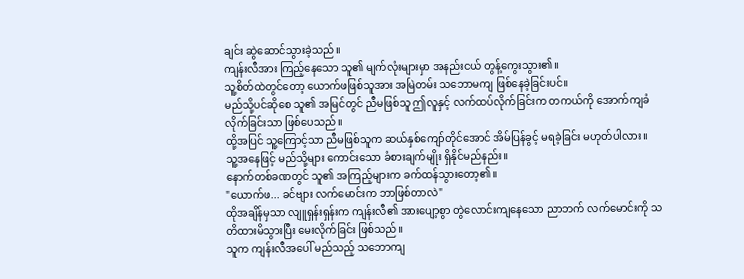ချင်း ဆွဲဆောင်သွားခဲ့သည်။
ကျန်းလီအား ကြည့်နေသော သူ၏ မျက်လုံးများမှာ အနည်းငယ် တွန့်ကွေးသွား၏။
သူ့စိတ်ထဲတွင်တော့ ယောက်ဖဖြစ်သူအား အမြဲတမ်း သဘောမကျ ဖြစ်နေခဲ့ခြင်းပင်။
မည်သို့ပင်ဆိုစေ သူ၏ အမြင်တွင် ညီမဖြစ်သူ ဤလူနှင့် လက်ထပ်လိုက်ခြင်းက တကယ်ကို အောက်ကျခံလိုက်ခြင်းသာ ဖြစ်ပေသည်။
ထို့အပြင် သူ့ကြောင့်သာ ညီမဖြစ်သူက ဆယ်နှစ်ကျော်တိုင်အောင် အိမ်ပြန်ခွင့် မရခဲ့ခြင်း မဟုတ်ပါလား။
သူ့အနေဖြင့် မည်သို့များ ကောင်းသော ခံစားချက်မျိုး ရှိနိုင်မည်နည်း။
နောက်တစ်ခဏတွင် သူ၏ အကြည့်များက ခက်ထန်သွားတော့၏။
"ယောက်ဖ... ခင်ဗျား လက်မောင်းက ဘာဖြစ်တာလဲ"
ထိုအချိန်မှသာ လျူရှန်းရှန်းက ကျန်းလီ၏ အားပျော့စွာ တွဲလောင်းကျနေသော ညာဘက် လက်မောင်းကို သတိထားမိသွားပြီး မေးလိုက်ခြင်း ဖြစ်သည်။
သူက ကျန်းလီအပေါ် မည်သည့် သဘောကျ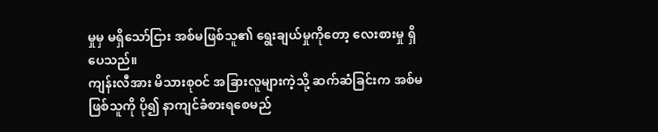မှုမှ မရှိသော်ငြား အစ်မဖြစ်သူ၏ ရွေးချယ်မှုကိုတော့ လေးစားမှု ရှိပေသည်။
ကျန်းလီအား မိသားစုဝင် အခြားလူများကဲ့သို့ ဆက်ဆံခြင်းက အစ်မဖြစ်သူကို ပို၍ နာကျင်ခံစားရစေမည်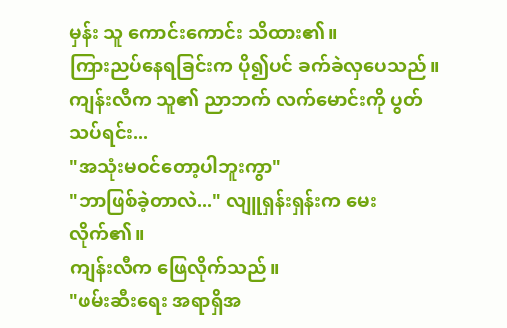မှန်း သူ ကောင်းကောင်း သိထား၏။
ကြားညပ်နေရခြင်းက ပို၍ပင် ခက်ခဲလှပေသည်။
ကျန်းလီက သူ၏ ညာဘက် လက်မောင်းကို ပွတ်သပ်ရင်း...
"အသုံးမဝင်တော့ပါဘူးကွာ"
"ဘာဖြစ်ခဲ့တာလဲ..." လျူရှန်းရှန်းက မေးလိုက်၏။
ကျန်းလီက ဖြေလိုက်သည်။
"ဖမ်းဆီးရေး အရာရှိအ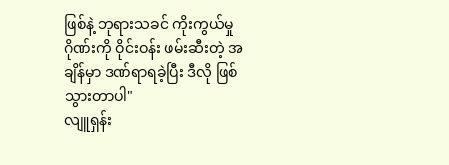ဖြစ်နဲ့ ဘုရားသခင် ကိုးကွယ်မှု ဂိုဏ်းကို ဝိုင်းဝန်း ဖမ်းဆီးတဲ့ အချိန်မှာ ဒဏ်ရာရခဲ့ပြီး ဒီလို ဖြစ်သွားတာပါ"
လျူရှန်း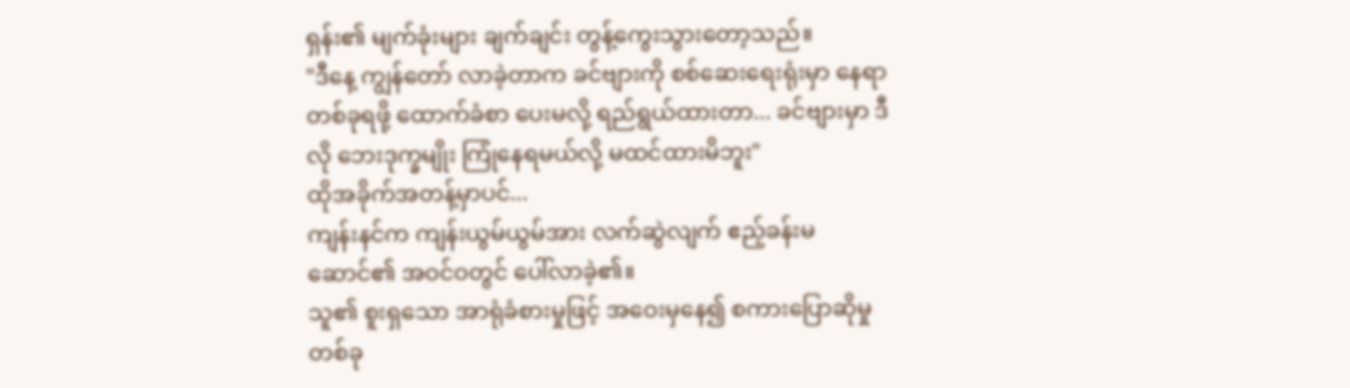ရှန်း၏ မျက်ခုံးများ ချက်ချင်း တွန့်ကွေးသွားတော့သည်။
"ဒီနေ့ ကျွန်တော် လာခဲ့တာက ခင်ဗျားကို စစ်ဆေးရေးရုံးမှာ နေရာတစ်ခုရဖို့ ထောက်ခံစာ ပေးမလို့ ရည်ရွယ်ထားတာ... ခင်ဗျားမှာ ဒီလို ဘေးဒုက္ခမျိုး ကြုံနေရမယ်လို့ မထင်ထားမိဘူး"
ထိုအခိုက်အတန့်မှာပင်...
ကျန်းနင်က ကျန်းယွမ်ယွမ်အား လက်ဆွဲလျက် ဧည့်ခန်းမဆောင်၏ အဝင်ဝတွင် ပေါ်လာခဲ့၏။
သူ၏ စူးရှသော အာရုံခံစားမှုဖြင့် အဝေးမှနေ၍ စကားပြောဆိုမှု တစ်ခု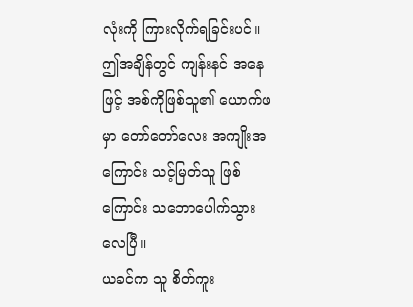လုံးကို ကြားလိုက်ရခြင်းပင်။
ဤအချိန်တွင် ကျန်းနင် အနေဖြင့် အစ်ကိုဖြစ်သူ၏ ယောက်ဖမှာ တော်တော်လေး အကျိုးအကြောင်း သင့်မြတ်သူ ဖြစ်ကြောင်း သဘောပေါက်သွားလေပြီ။
ယခင်က သူ စိတ်ကူး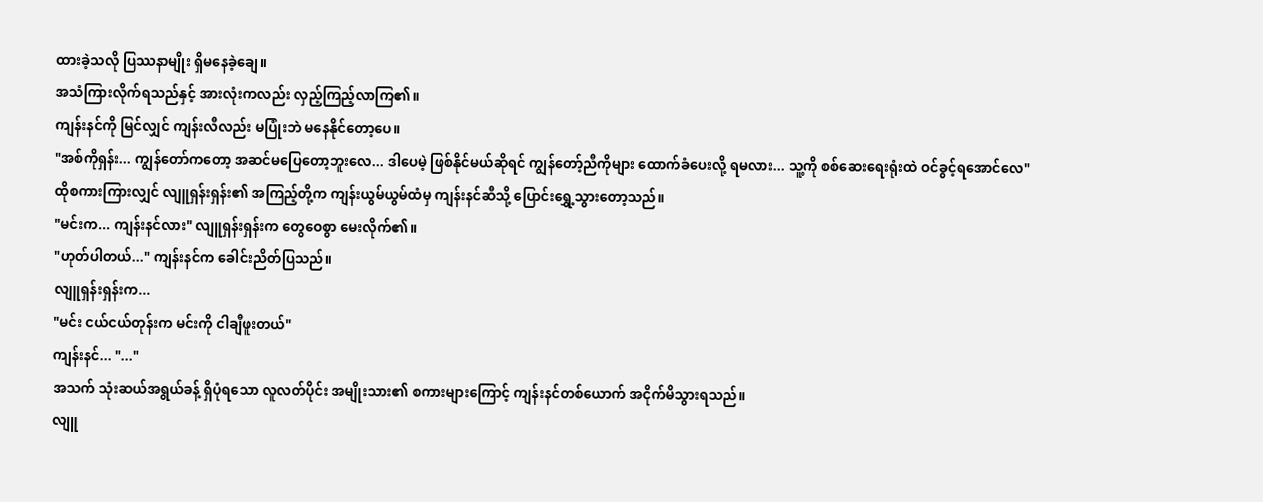ထားခဲ့သလို ပြဿနာမျိုး ရှိမနေခဲ့ချေ။
အသံကြားလိုက်ရသည်နှင့် အားလုံးကလည်း လှည့်ကြည့်လာကြ၏။
ကျန်းနင်ကို မြင်လျှင် ကျန်းလီလည်း မပြုံးဘဲ မနေနိုင်တော့ပေ။
"အစ်ကိုရှန်း... ကျွန်တော်ကတော့ အဆင်မပြေတော့ဘူးလေ... ဒါပေမဲ့ ဖြစ်နိုင်မယ်ဆိုရင် ကျွန်တော့်ညီကိုများ ထောက်ခံပေးလို့ ရမလား... သူ့ကို စစ်ဆေးရေးရုံးထဲ ဝင်ခွင့်ရအောင်လေ"
ထိုစကားကြားလျှင် လျူရှန်းရှန်း၏ အကြည့်တို့က ကျန်းယွမ်ယွမ်ထံမှ ကျန်းနင်ဆီသို့ ပြောင်းရွှေ့သွားတော့သည်။
"မင်းက... ကျန်းနင်လား" လျူရှန်းရှန်းက တွေဝေစွာ မေးလိုက်၏။
"ဟုတ်ပါတယ်..." ကျန်းနင်က ခေါင်းညိတ်ပြသည်။
လျူရှန်းရှန်းက...
"မင်း ငယ်ငယ်တုန်းက မင်းကို ငါချီဖူးတယ်"
ကျန်းနင်... "..."
အသက် သုံးဆယ်အရွယ်ခန့် ရှိပုံရသော လူလတ်ပိုင်း အမျိုးသား၏ စကားများကြောင့် ကျန်းနင်တစ်ယောက် အငိုက်မိသွားရသည်။
လျူ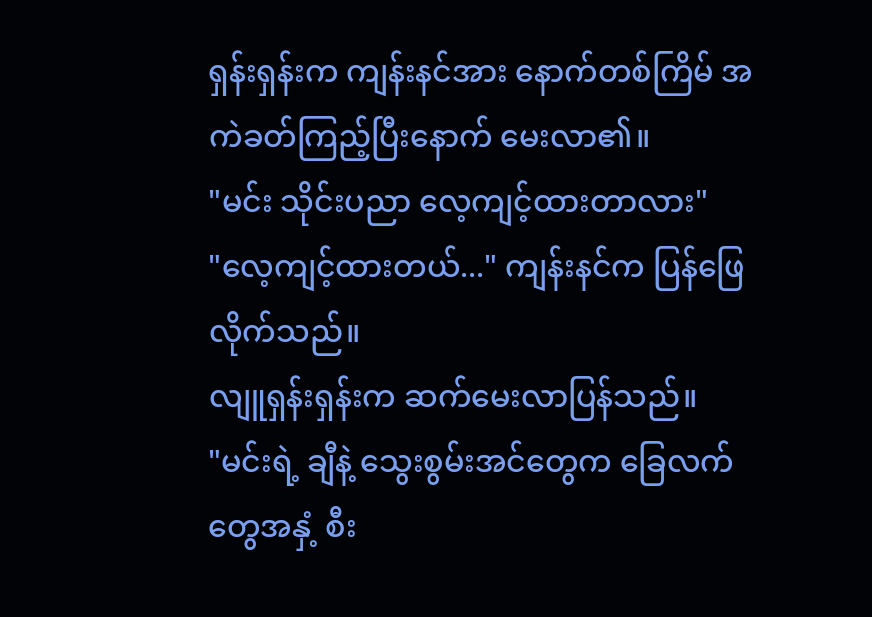ရှန်းရှန်းက ကျန်းနင်အား နောက်တစ်ကြိမ် အကဲခတ်ကြည့်ပြီးနောက် မေးလာ၏။
"မင်း သိုင်းပညာ လေ့ကျင့်ထားတာလား"
"လေ့ကျင့်ထားတယ်..." ကျန်းနင်က ပြန်ဖြေလိုက်သည်။
လျူရှန်းရှန်းက ဆက်မေးလာပြန်သည်။
"မင်းရဲ့ ချီနဲ့ သွေးစွမ်းအင်တွေက ခြေလက်တွေအနှံ့ စီး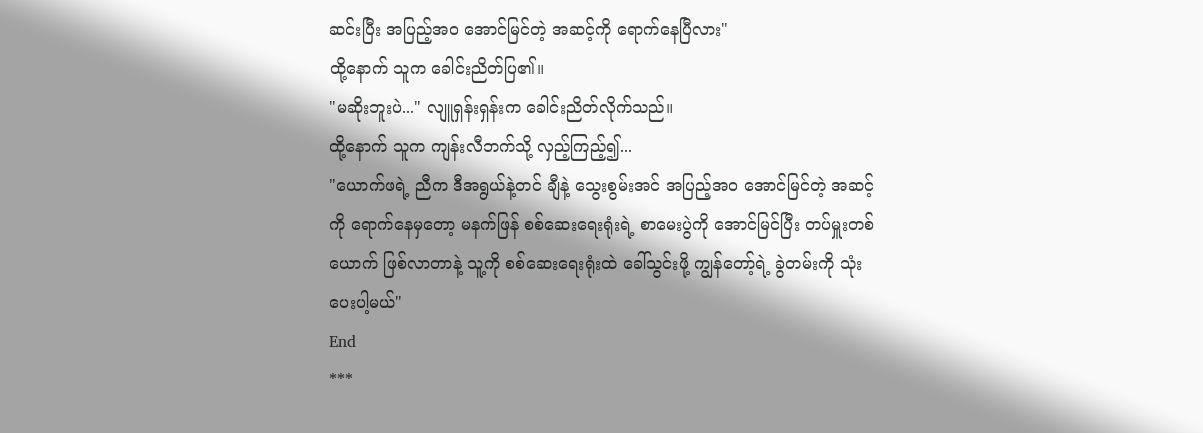ဆင်းပြီး အပြည့်အဝ အောင်မြင်တဲ့ အဆင့်ကို ရောက်နေပြီလား"
ထို့နောက် သူက ခေါင်းညိတ်ပြ၏။
"မဆိုးဘူးပဲ..." လျူရှန်းရှန်းက ခေါင်းညိတ်လိုက်သည်။
ထို့နောက် သူက ကျန်းလီဘက်သို့ လှည့်ကြည့်၍...
"ယောက်ဖရဲ့ ညီက ဒီအရွယ်နဲ့တင် ချီနဲ့ သွေးစွမ်းအင် အပြည့်အဝ အောင်မြင်တဲ့ အဆင့်ကို ရောက်နေမှတော့ မနက်ဖြန် စစ်ဆေးရေးရုံးရဲ့ စာမေးပွဲကို အောင်မြင်ပြီး တပ်မှူးတစ်ယောက် ဖြစ်လာတာနဲ့ သူ့ကို စစ်ဆေးရေးရုံးထဲ ခေါ်သွင်းဖို့ ကျွန်တော့်ရဲ့ ခွဲတမ်းကို သုံးပေးပါ့မယ်"
End
***